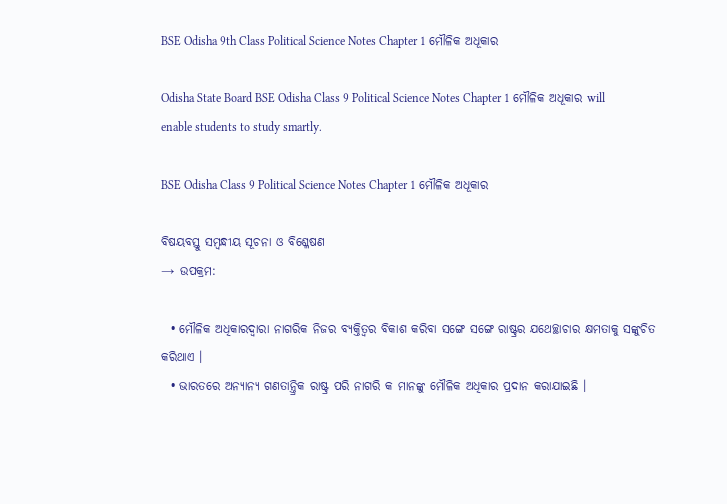BSE Odisha 9th Class Political Science Notes Chapter 1 ମୌଳିକ ଅଧୂକାର

Odisha State Board BSE Odisha Class 9 Political Science Notes Chapter 1 ମୌଳିକ ଅଧୂକାର will enable students to study smartly.

BSE Odisha Class 9 Political Science Notes Chapter 1 ମୌଳିକ ଅଧୂକାର

ବିଷୟବସ୍ତୁ ସମ୍ବନ୍ଧୀୟ ସୂଚନା ଓ ବିଶ୍ଳେଷଣ
→ ଉପକ୍ରମ:

  • ମୌଳିକ ଅଧିକାରଦ୍ଵାରା ନାଗରିକ ନିଜର ବ୍ୟକ୍ତିତ୍ଵର ବିକାଶ କରିବା ସଙ୍ଗେ ସଙ୍ଗେ ରାଷ୍ଟ୍ରର ଯଥେଚ୍ଛାଚାର କ୍ଷମତାକୁ ସଙ୍କୁଚିତ କରିଥାଏ ।
  • ଭାରତରେ ଅନ୍ୟାନ୍ୟ ଗଣତାନ୍ତ୍ରିକ ରାଷ୍ଟ୍ର ପରି ନାଗରି କ ମାନଙ୍କୁ ମୌଳିକ ଅଧିକାର ପ୍ରଦାନ କରାଯାଇଛି ।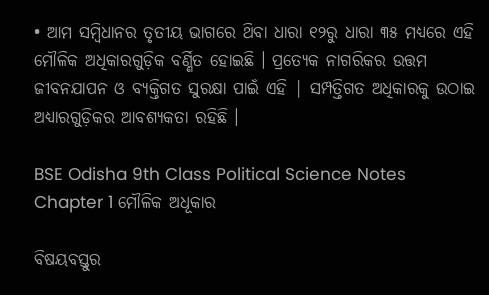• ଆମ ସମ୍ବିଧାନର ତୃତୀୟ ଭାଗରେ ଥ‌ିବା ଧାରା ୧୨ରୁ ଧାରା ୩୫ ମଧ୍ୟରେ ଏହି ମୌଳିକ ଅଧିକାରଗୁଡ଼ିକ ବର୍ଣ୍ଣିତ ହୋଇଛି । ପ୍ରତ୍ୟେକ ନାଗରିକର ଉତ୍ତମ ଜୀବନଯାପନ ଓ ବ୍ୟକ୍ତିଗତ ସୁରକ୍ଷା ପାଇଁ ଏହି | ସମ୍ପତ୍ତିଗତ ଅଧିକାରକୁ ଉଠାଇ ଅଧ୍ୟାରଗୁଡ଼ିକର ଆବଶ୍ୟକତା ରହିଛି ।

BSE Odisha 9th Class Political Science Notes Chapter 1 ମୌଳିକ ଅଧୂକାର

ବିଷୟବସ୍ତୁର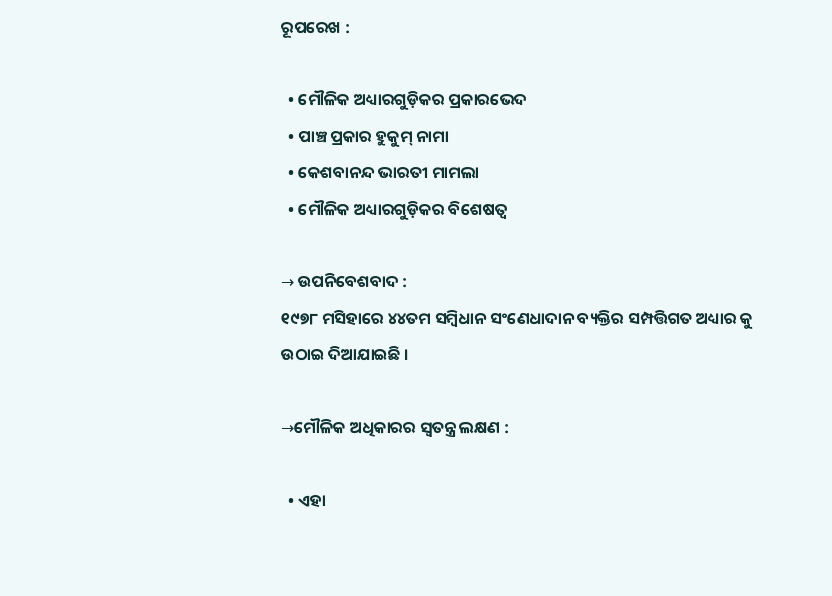ରୂପରେଖ :

  • ମୌଳିକ ଅଧ୍ୟାରଗୁଡ଼ିକର ପ୍ରକାରଭେଦ
  • ପାଞ୍ଚ ପ୍ରକାର ହୁକୁମ୍‌ ନାମା
  • କେଶବାନନ୍ଦ ଭାରତୀ ମାମଲା
  • ମୌଳିକ ଅଧ୍ୟାରଗୁଡ଼ିକର ବିଶେଷତ୍ୱ

→ ଉପନିବେଶବାଦ :
୧୯୭୮ ମସିହାରେ ୪୪ତମ ସମ୍ବିଧାନ ସଂଣେଧାଦାନ ବ୍ୟକ୍ତିର ସମ୍ପତ୍ତିଗତ ଅଧ୍ୟାର କୁ ଉଠାଇ ଦିଆଯାଇଛି ।

→ମୌଳିକ ଅଧିକାରର ସ୍ଵତନ୍ତ୍ର ଲକ୍ଷଣ :

  • ଏହା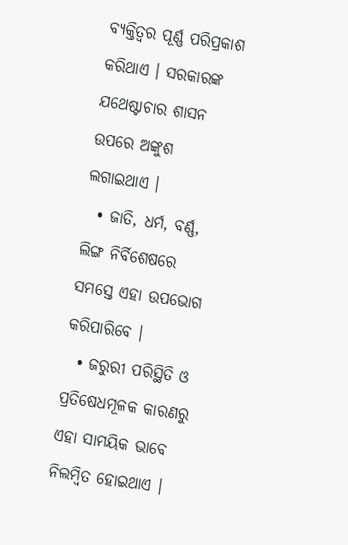ବ୍ୟକ୍ତିତ୍ଵର ପୂର୍ଣ୍ଣ ପରିପ୍ରକାଶ କରିଥାଏ । ସରକାରଙ୍କ ଯଥେଷ୍ଟାଚାର ଶାସନ ଉପରେ ଅଙ୍କୁଶ ଲଗାଇଥାଏ ।
  • ଜାତି, ଧର୍ମ, ବର୍ଣ୍ଣ, ଲିଙ୍ଗ ନିର୍ବିଶେଷରେ ସମସ୍ତେ ଏହା ଉପଭୋଗ କରିପାରିବେ ।
  • ଜରୁରୀ ପରିସ୍ଥିତି ଓ ପ୍ରତିଷେଧମୂଳକ କାରଣରୁ ଏହା ସାମୟିକ ଭାବେ ନିଲମ୍ବିତ ହୋଇଥାଏ ।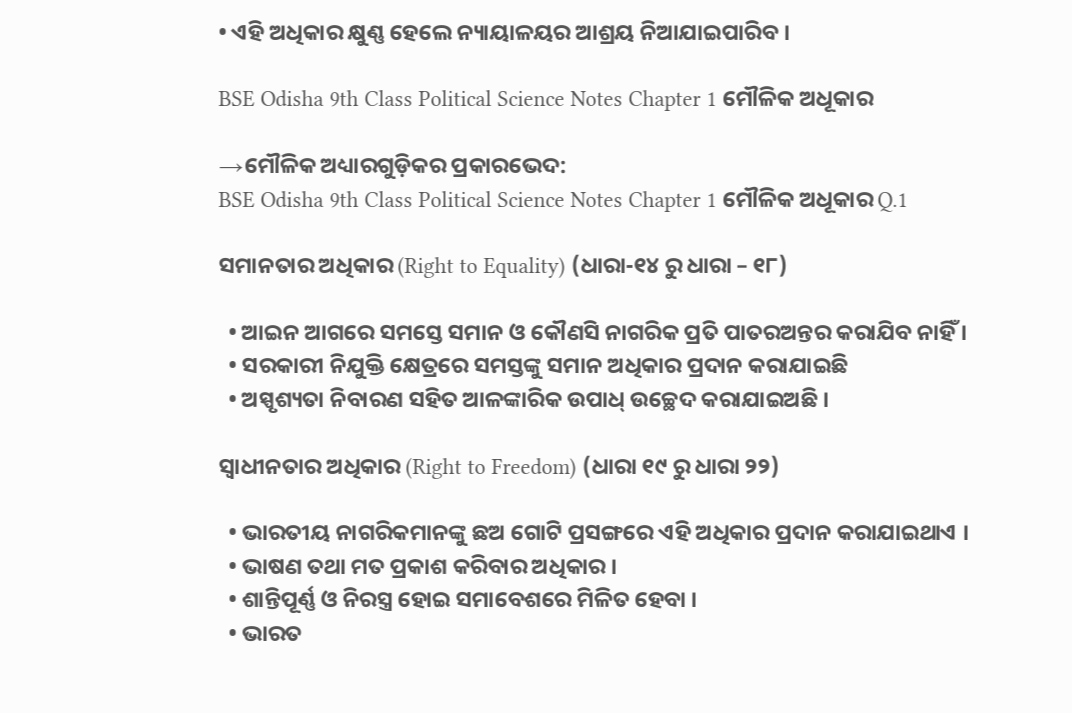• ଏହି ଅଧିକାର କ୍ଷୁଣ୍ଣ ହେଲେ ନ୍ୟାୟାଳୟର ଆଶ୍ରୟ ନିଆଯାଇପାରିବ ।

BSE Odisha 9th Class Political Science Notes Chapter 1 ମୌଳିକ ଅଧୂକାର

→ମୌଳିକ ଅଧ୍ୟାରଗୁଡ଼ିକର ପ୍ରକାରଭେଦ:
BSE Odisha 9th Class Political Science Notes Chapter 1 ମୌଳିକ ଅଧୂକାର Q.1

ସମାନତାର ଅଧିକାର (Right to Equality) (ଧାରା-୧୪ ରୁ ଧାରା – ୧୮)

  • ଆଇନ ଆଗରେ ସମସ୍ତେ ସମାନ ଓ କୌଣସି ନାଗରିକ ପ୍ରତି ପାତରଅନ୍ତର କରାଯିବ ନାହିଁ ।
  • ସରକାରୀ ନିଯୁକ୍ତି କ୍ଷେତ୍ରରେ ସମସ୍ତଙ୍କୁ ସମାନ ଅଧିକାର ପ୍ରଦାନ କରାଯାଇଛି
  • ଅସ୍ପୃଶ୍ୟତା ନିବାରଣ ସହିତ ଆଳଙ୍କାରିକ ଉପାଧ୍ ଉଚ୍ଛେଦ କରାଯାଇଅଛି ।

ସ୍ଵାଧୀନତାର ଅଧିକାର (Right to Freedom) (ଧାରା ୧୯ ରୁ ଧାରା ୨୨)

  • ଭାରତୀୟ ନାଗରିକମାନଙ୍କୁ ଛଅ ଗୋଟି ପ୍ରସଙ୍ଗରେ ଏହି ଅଧିକାର ପ୍ରଦାନ କରାଯାଇଥାଏ ।
  • ଭାଷଣ ତଥା ମତ ପ୍ରକାଶ କରିବାର ଅଧିକାର ।
  • ଶାନ୍ତିପୂର୍ଣ୍ଣ ଓ ନିରସ୍ତ୍ର ହୋଇ ସମାବେଶରେ ମିଳିତ ହେବା ।
  • ଭାରତ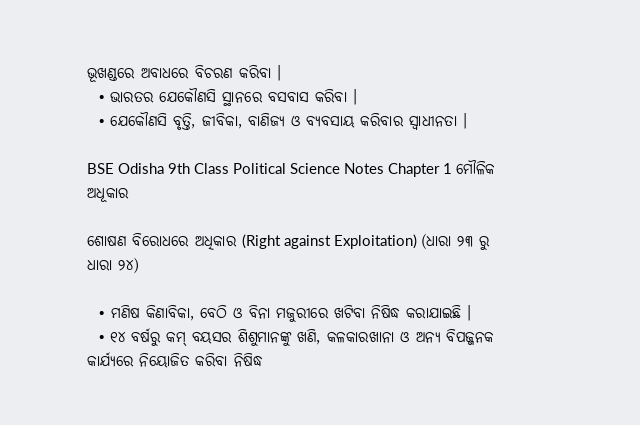ଭୂଖଣ୍ଡରେ ଅବାଧରେ ବିଚରଣ କରିବା ।
  • ଭାରତର ଯେକୌଣସି ସ୍ଥାନରେ ବସବାସ କରିବା ।
  • ଯେକୌଣସି ବୃତ୍ତି, ଜୀବିକା, ବାଣିଜ୍ୟ ଓ ବ୍ୟବସାୟ କରିବାର ସ୍ଵାଧୀନତା ।

BSE Odisha 9th Class Political Science Notes Chapter 1 ମୌଳିକ ଅଧୂକାର

ଶୋଷଣ ବିରୋଧରେ ଅଧିକାର (Right against Exploitation) (ଧାରା ୨୩ ରୁ ଧାରା ୨୪)

  • ମଣିଷ କିଣାବିକା, ବେଠି ଓ ବିନା ମଜୁରୀରେ ଖଟିବା ନିଷିଦ୍ଧ କରାଯାଇଛି ।
  • ୧୪ ବର୍ଷରୁ କମ୍ ବୟସର ଶିଶୁମାନଙ୍କୁ ଖଣି, କଳକାରଖାନା ଓ ଅନ୍ୟ ବିପଜ୍ଜନକ କାର୍ଯ୍ୟରେ ନିୟୋଜିତ କରିବା ନିଷିଦ୍ଧ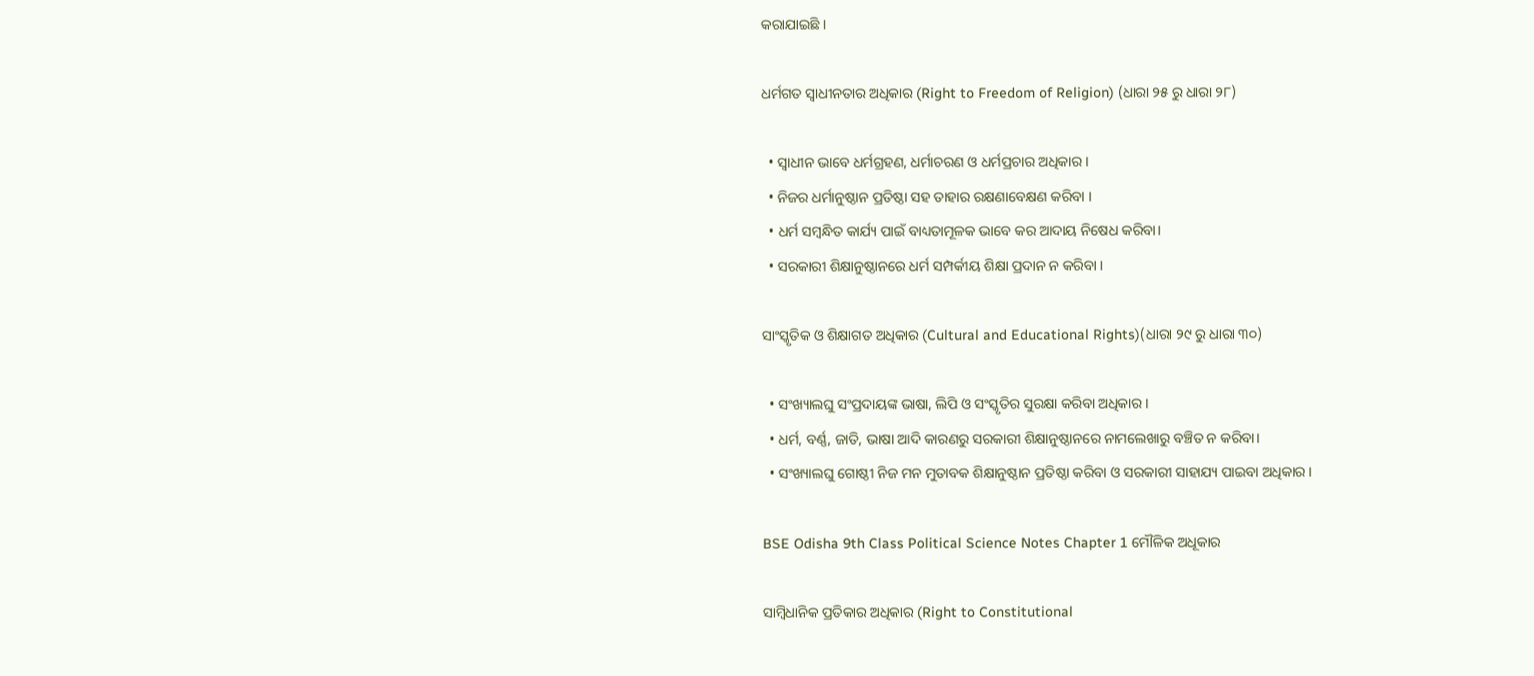କରାଯାଇଛି ।

ଧର୍ମଗତ ସ୍ଵାଧୀନତାର ଅଧିକାର (Right to Freedom of Religion) (ଧାରା ୨୫ ରୁ ଧାରା ୨୮)

  • ସ୍ଵାଧୀନ ଭାବେ ଧର୍ମଗ୍ରହଣ, ଧର୍ମାଚରଣ ଓ ଧର୍ମପ୍ରଚାର ଅଧିକାର ।
  • ନିଜର ଧର୍ମାନୁଷ୍ଠାନ ପ୍ରତିଷ୍ଠା ସହ ତାହାର ରକ୍ଷଣାବେକ୍ଷଣ କରିବା ।
  • ଧର୍ମ ସମ୍ବନ୍ଧିତ କାର୍ଯ୍ୟ ପାଇଁ ବାଧ୍ୟତାମୂଳକ ଭାବେ କର ଆଦାୟ ନିଷେଧ କରିବା।
  • ସରକାରୀ ଶିକ୍ଷାନୁଷ୍ଠାନରେ ଧର୍ମ ସମ୍ପର୍କୀୟ ଶିକ୍ଷା ପ୍ରଦାନ ନ କରିବା ।

ସାଂସ୍କୃତିକ ଓ ଶିକ୍ଷାଗତ ଅଧିକାର (Cultural and Educational Rights)(ଧାରା ୨୯ ରୁ ଧାରା ୩୦)

  • ସଂଖ୍ୟାଲଘୁ ସଂପ୍ରଦାୟଙ୍କ ଭାଷା, ଲିପି ଓ ସଂସ୍କୃତିର ସୁରକ୍ଷା କରିବା ଅଧିକାର ।
  • ଧର୍ମ, ବର୍ଣ୍ଣ, ଜାତି, ଭାଷା ଆଦି କାରଣରୁ ସରକାରୀ ଶିକ୍ଷାନୁଷ୍ଠାନରେ ନାମଲେଖାରୁ ବଞ୍ଚିତ ନ କରିବା।
  • ସଂଖ୍ୟାଲଘୁ ଗୋଷ୍ଠୀ ନିଜ ମନ ମୁତାବକ ଶିକ୍ଷାନୁଷ୍ଠାନ ପ୍ରତିଷ୍ଠା କରିବା ଓ ସରକାରୀ ସାହାଯ୍ୟ ପାଇବା ଅଧିକାର ।

BSE Odisha 9th Class Political Science Notes Chapter 1 ମୌଳିକ ଅଧୂକାର

ସାମ୍ବିଧାନିକ ପ୍ରତିକାର ଅଧିକାର (Right to Constitutional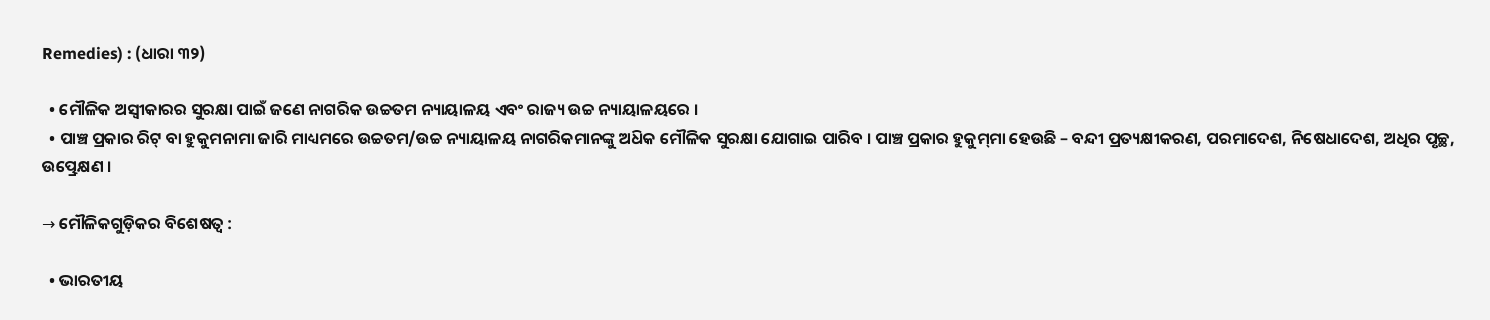Remedies) : (ଧାରା ୩୨)

  • ମୌଳିକ ଅସ୍ଵୀକାରର ସୁରକ୍ଷା ପାଇଁ ଜଣେ ନାଗରିକ ଉଚ୍ଚତମ ନ୍ୟାୟାଳୟ ଏବଂ ରାଜ୍ୟ ଉଚ୍ଚ ନ୍ୟାୟାଳୟରେ ।
  • ପାଞ୍ଚ ପ୍ରକାର ରିଟ୍ ବା ହୁକୁମନାମା ଜାରି ମାଧ୍ୟମରେ ଉଚ୍ଚତମ/ଉଚ୍ଚ ନ୍ୟାୟାଳୟ ନାଗରିକମାନଙ୍କୁ ଅଧ‌ିକ ମୌଳିକ ସୁରକ୍ଷା ଯୋଗାଇ ପାରିବ । ପାଞ୍ଚ ପ୍ରକାର ହୁକୁମ୍‌ମା ହେଉଛି – ବନ୍ଦୀ ପ୍ରତ୍ୟକ୍ଷୀକରଣ, ପରମାଦେଶ, ନିଷେଧାଦେଶ, ଅଧିର ପୃଚ୍ଛ, ଉତ୍ପ୍ରେକ୍ଷଣ ।

→ ମୌଳିକଗୁଡ଼ିକର ବିଶେଷତ୍ଵ :

  • ଭାରତୀୟ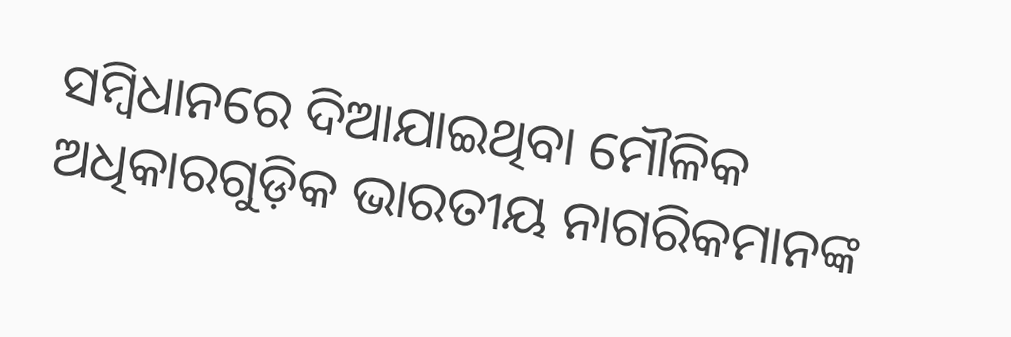ସମ୍ବିଧାନରେ ଦିଆଯାଇଥିବା ମୌଳିକ ଅଧିକାରଗୁଡ଼ିକ ଭାରତୀୟ ନାଗରିକମାନଙ୍କ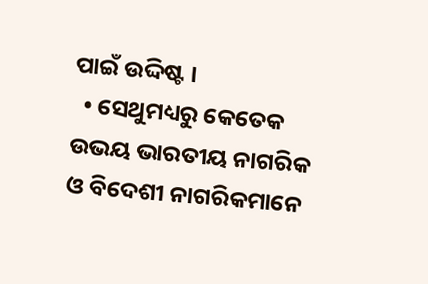ପାଇଁ ଉଦ୍ଦିଷ୍ଟ ।
  • ସେଥୁମଧ୍ୟରୁ କେତେକ ଉଭୟ ଭାରତୀୟ ନାଗରିକ ଓ ବିଦେଶୀ ନାଗରିକମାନେ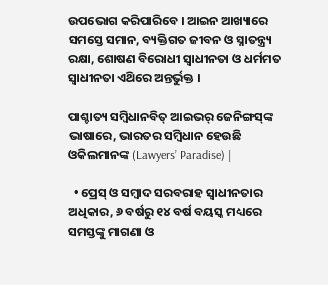ଉପଭୋଗ କରିପାରିବେ । ଆଇନ ଆଖ୍ୟାରେ ସମସ୍ତେ ସମାନ, ବ୍ୟକ୍ତିଗତ ଜୀବନ ଓ ସ୍ନାତନ୍ତ୍ର୍ୟ ରକ୍ଷା, ଶୋଷଣ ବିରୋଧୀ ସ୍ଵାଧୀନତା ଓ ଧର୍ମମତ ସ୍ଵାଧୀନତା ଏଥ‌ିରେ ଅନ୍ତର୍ଭୁକ୍ତ ।

ପାଶ୍ଚାତ୍ୟ ସମ୍ବିଧାନବିତ୍ ଆଇଭର୍ ଜେନିଙ୍ଗସ୍‌ଙ୍କ ଭାଷାରେ, ଭାରତର ସମ୍ବିଧାନ ହେଉଛି ଓକିଲମାନଙ୍କ (Lawyers’ Paradise) |

  • ପ୍ରେସ୍ ଓ ସମ୍ବାଦ ସରବରାହ ସ୍ୱାଧୀନତାର ଅଧିକାର, ୬ ବର୍ଷରୁ ୧୪ ବର୍ଷ ବୟସ୍କ ମଧ୍ୟରେ ସମସ୍ତଙ୍କୁ ମାଗଣା ଓ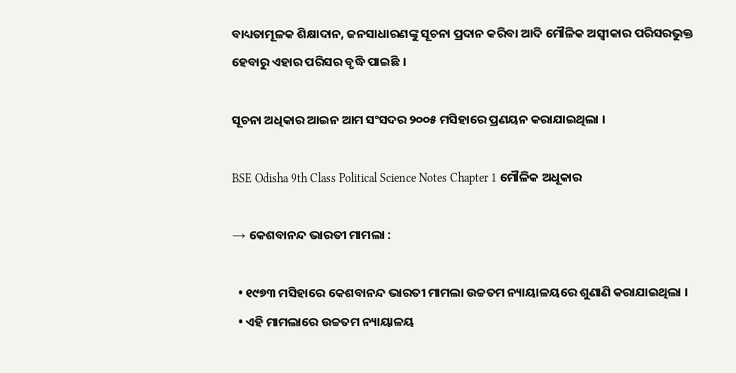ବାଧ୍ୟତାମୂଳକ ଶିକ୍ଷାଦାନ, ଜନସାଧାରଣଙ୍କୁ ସୂଚନା ପ୍ରଦାନ କରିବା ଆଦି ମୌଳିକ ଅସ୍ଵୀକାର ପରିସରଭୁକ୍ତ ହେବାରୁ ଏହାର ପରିସର ବୃଦ୍ଧି ପାଇଛି ।

ସୂଚନା ଅଧିକାର ଆଇନ ଆମ ସଂସଦର ୨୦୦୫ ମସିହାରେ ପ୍ରଣୟନ କରାଯାଇଥିଲା ।

BSE Odisha 9th Class Political Science Notes Chapter 1 ମୌଳିକ ଅଧୂକାର

→ କେଶବାନନ୍ଦ ଭାରତୀ ମାମଲା :

  • ୧୯୭୩ ମସିହାରେ କେଶବାନନ୍ଦ ଭାରତୀ ମାମଲା ଉଚ୍ଚତମ ନ୍ୟାୟାଳୟରେ ଶୁଣାଣି କରାଯାଇଥିଲା ।
  • ଏହି ମାମଲାରେ ଉଚ୍ଚତମ ନ୍ୟାୟାଳୟ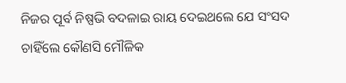ନିଜର ପୂର୍ବ ନିଷ୍ପଭି ବଦଳାଇ ରାୟ ଦେଇଥଲେ ଯେ ସଂସଦ ଚାହିଁଲେ କୌଣସି ମୌଳିକ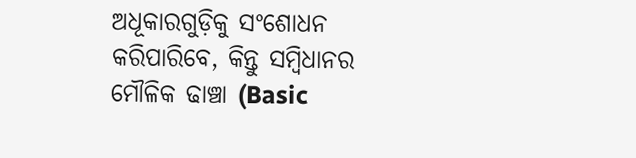ଅଧୂକାରଗୁଡ଼ିକୁ ସଂଶୋଧନ କରିପାରିବେ, କିନ୍ତୁ ସମ୍ବିଧାନର ମୌଳିକ ଢାଞ୍ଚା (Basic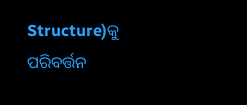Structure)କୁ ପରିବର୍ତ୍ତନ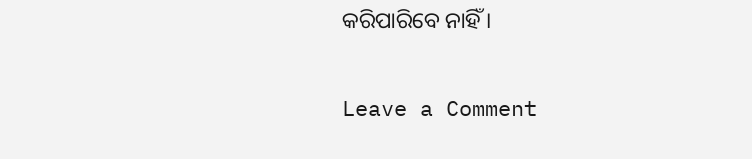କରିପାରିବେ ନାହିଁ ।

Leave a Comment